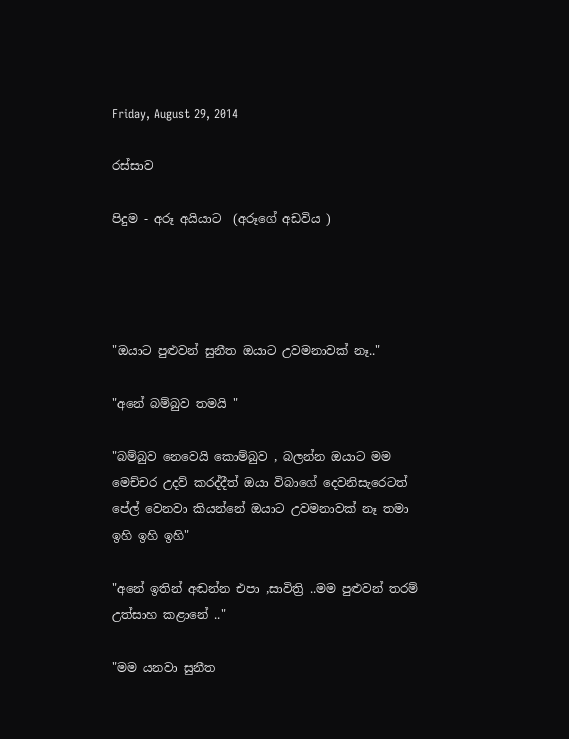Friday, August 29, 2014

රස්සාව

පිදුම - අරූ අයියාට  (අරූගේ අඩවිය )




"ඔයාට පුළුවන් සුනීත ඔයාට උවමනාවක් නෑ.."

"අනේ බම්බුව තමයි "

"බම්බුව නෙවෙයි කොම්බුව , බලන්න ඔයාට මම මෙච්චර උදව් කරද්දීත් ඔයා විබාගේ දෙවනිසැරෙටත් පේල් වෙනවා කියන්නේ ඔයාට උවමනාවක් නෑ තමා  ඉහි ඉහි ඉහි"

"අනේ ඉතින් අඬන්න එපා ,සාවිත්‍රි ..මම පුළුවන් තරම් උත්සාහ කළානේ .."

"මම යනවා සුනීත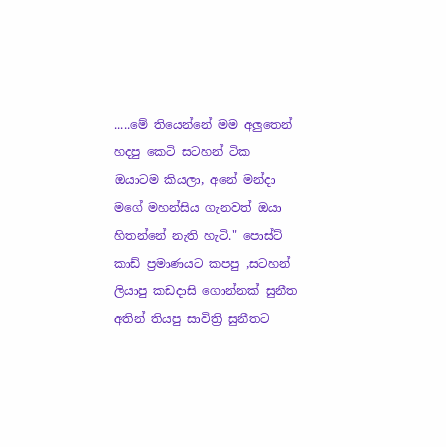.....මේ තියෙන්නේ මම අලුතෙන් හදපු කෙටි සටහන් ටික ඔයාටම කියලා, අනේ මන්දා මගේ මහන්සිය ගැනවත් ඔයා හිතන්නේ නැති හැටි." පොස්ට් කාඩ් ප්‍රමාණයට කපපු ,සටහන් ලියාපු කඩදාසි ගොන්නක් සුනීත අතින් තියපු සාවිත්‍රි සුනීතට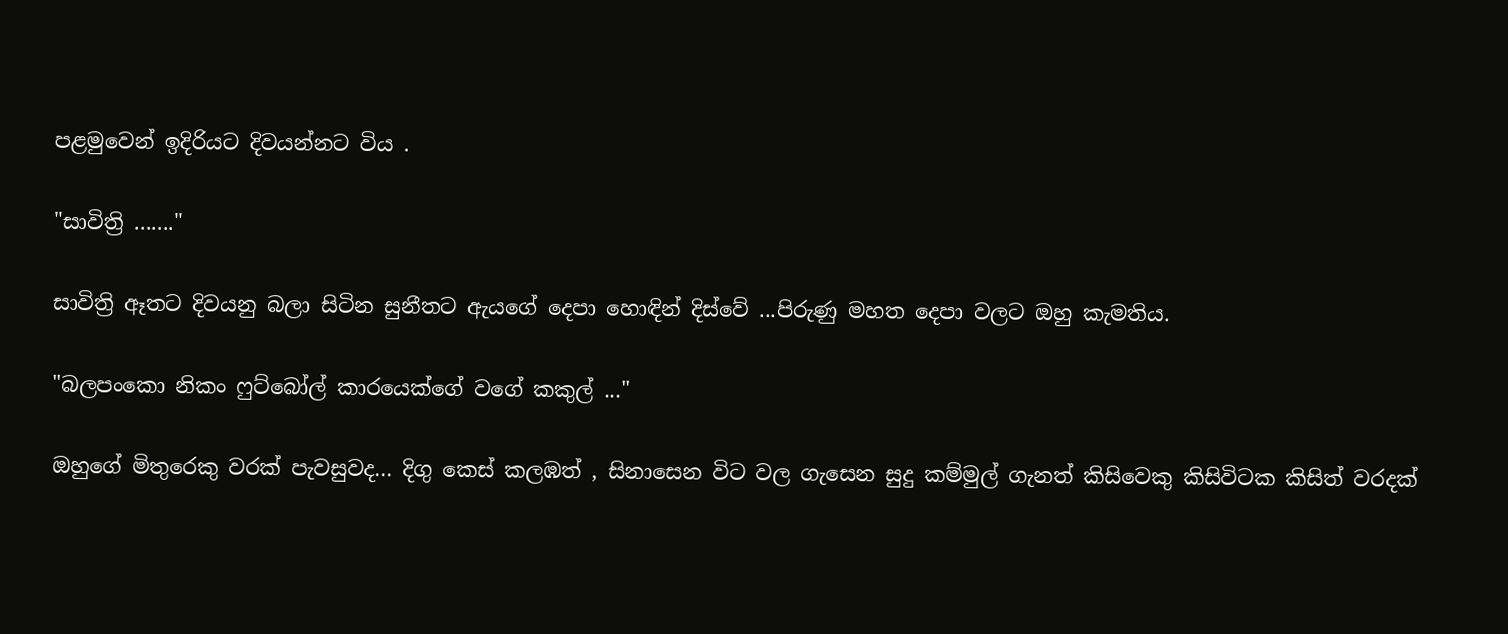පළමුවෙන් ඉදිරියට දිවයන්නට විය .

"සාවිත්‍රි ......."

සාවිත්‍රි ඈතට දිවයනු බලා සිටින සුනීතට ඇයගේ දෙපා හොඳින් දිස්වේ ...පිරුණු මහත දෙපා වලට ඔහු කැමතිය.

"බලපංකො නිකං ෆුට්බෝල් කාරයෙක්ගේ වගේ කකුල් ..."

ඔහුගේ මිතුරෙකු වරක් පැවසුවද... දිගු කෙස් කලඹත් , සිනාසෙන විට වල ගැසෙන සුදු කම්මුල් ගැනත් කිසිවෙකු කිසිවිටක කිසිත් වරදක්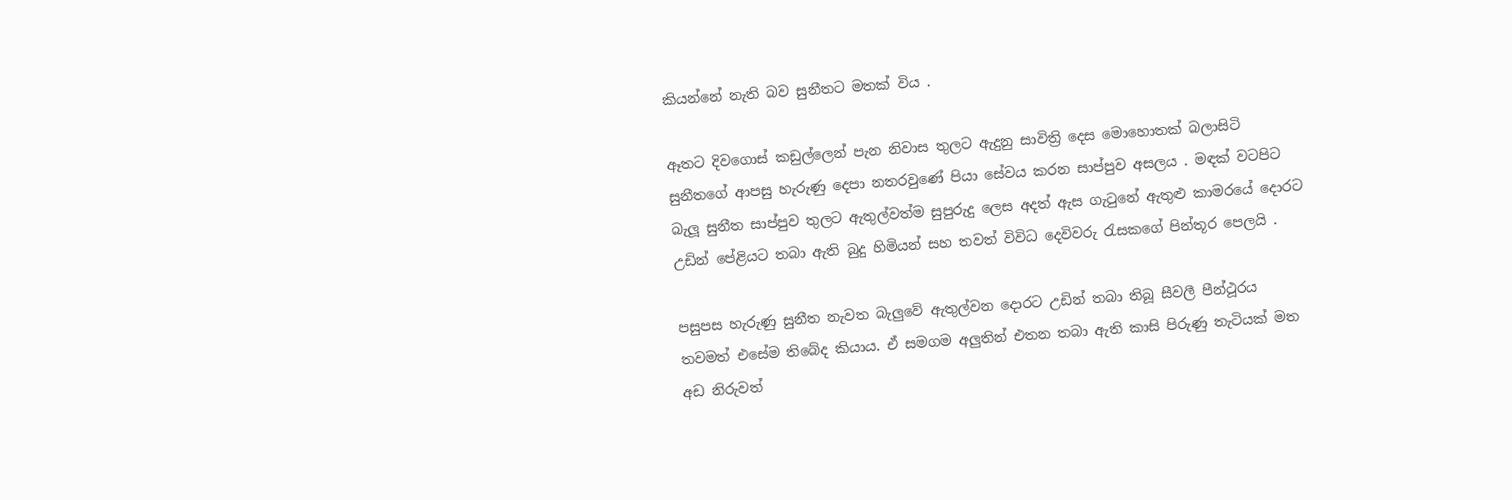කියන්නේ නැති බව සුනීතට මතක් විය .

ඈතට දිවගොස් කඩුල්ලෙන් පැන නිවාස තුලට ඇදුනු සාවිත්‍රි දෙස මොහොතක් බලාසිටි සුනීතගේ ආපසු හැරුණු දෙපා නතරවුණේ පියා සේවය කරන සාප්පුව අසලය . මඳක් වටපිට බැලූ සුනීත සාප්පුව තුලට ඇතුල්වත්ම සුපුරුදු ලෙස අදත් ඇස ගැටුනේ ඇතුළු කාමරයේ දොරට උඩින් පේළියට තබා ඇති බුදු හිමියන් සහ තවත් විවිධ දෙවිවරු රැසකගේ පින්තූර පෙලයි .

පසුපස හැරුණු සුනීත නැවත බැලුවේ ඇතුල්වන දොරට උඩින් තබා තිබූ සීවලී පීන්ථූරය තවමත් එසේම තිබේද කියාය. ඒ සමගම අලුතින් එතන තබා ඇති කාසි පිරුණු තැටියක් මත අඩ නිරුවත්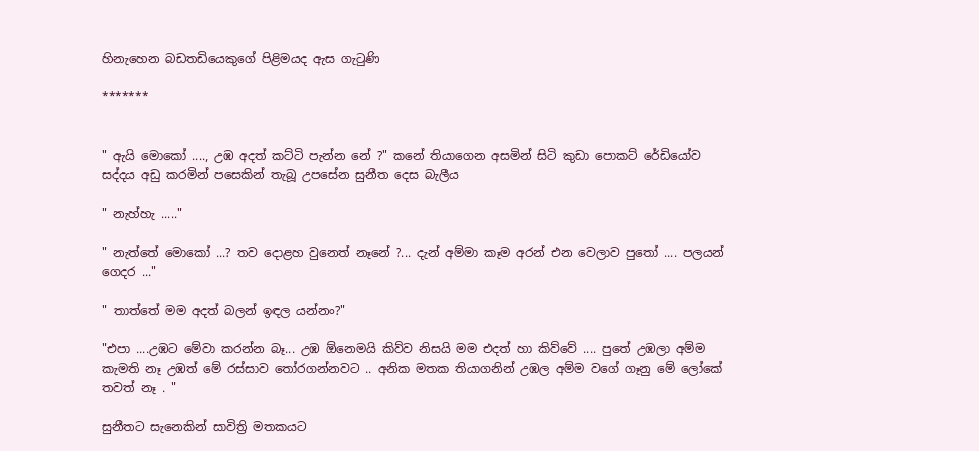හිනැහෙන බඩතඩියෙකුගේ පිළිමයද ඇස ගැටුණි

*******


" ඇයි මොකෝ ...., උඹ අදත් කට්ටි පැන්න නේ ?" කනේ තියාගෙන අසමින් සිටි කුඩා පොකට් රේඩියෝව සද්දය අඩු කරමින් පසෙකින් තැබූ උපසේන සුනීත දෙස බැලීය

" නැහ්හැ ....."

" නැත්තේ මොකෝ ...? තව දොළහ වුනෙත් නෑනේ ?... දැන් අම්මා කෑම අරන් එන වෙලාව පුතෝ .... පලයන් ගෙදර ..."

" තාත්තේ මම අදත් බලන් ඉඳල යන්නං?"

"එපා ....උඹට මේවා කරන්න බෑ... උඹ ඕනෙමයි කිව්ව නිසයි මම එදත් හා කිව්වේ .... පුතේ උඹලා අම්ම කැමති නෑ උඹත් මේ රස්සාව තෝරගන්නවට .. අනික මතක තියාගනින් උඹල අම්ම වගේ ගෑනු මේ ලෝකේ තවත් නෑ . "

සුනීතට සැනෙකින් සාවිත්‍රි මතකයට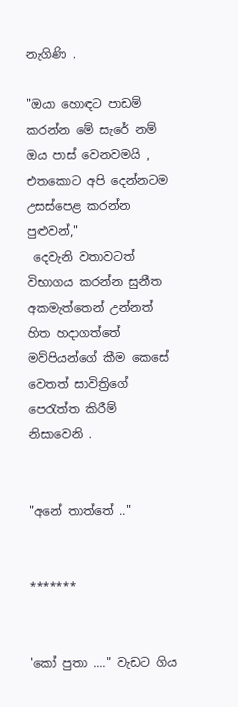නැගිණි .

"ඔයා හොඳට පාඩම් කරන්න මේ සැරේ නම් ඔය පාස් වෙනවමයි , එතකොට අපි දෙන්නටම උසස්පෙළ කරන්න පුළුවන්,"
 දෙවැනි වතාවටත් විභාගය කරන්න සුනීත අකමැත්තෙන් උන්නත් හිත හදාගත්තේ මව්පියන්ගේ කීම කෙසේ වෙතත් සාවිත්‍රිගේ පෙරැත්ත කිරීම් නිසාවෙනි .


"අනේ තාත්තේ .."


*******


'කෝ පුතා ...." වැඩට ගිය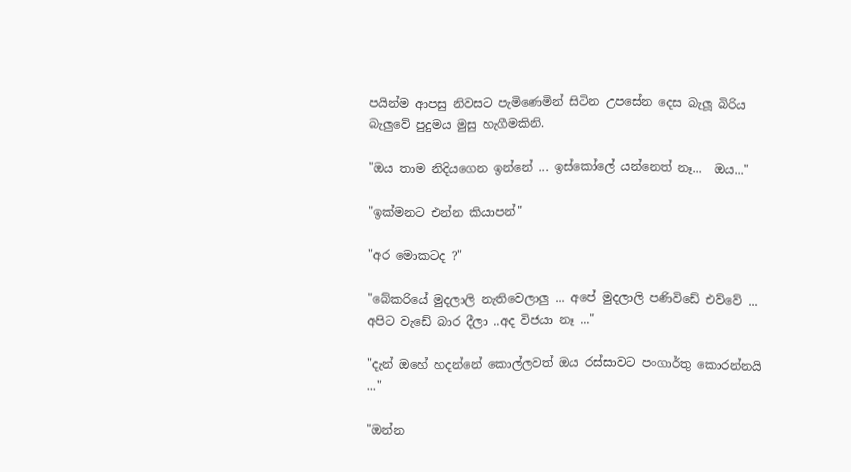පයින්ම ආපසු නිවසට පැමිණෙමින් සිටින උපසේන දෙස බැලූ බිරිය බැලුවේ පුදුමය මුසු හැගීමකිනි.

"ඔය තාම නිදියගෙන ඉන්නේ ... ඉස්කෝලේ යන්නෙත් නෑ...  ඔය..."

"ඉක්මනට එන්න කියාපන්"

"අර මොකටද ?"

"බේකරියේ මුදලාලි නැතිවෙලාලු ... අපේ මුදලාලි පණිවිඩේ එව්වේ ... අපිට වැඩේ බාර දීලා ..අද විජයා නෑ ..."

"දැන් ඔහේ හදන්නේ කොල්ලවත් ඔය රස්සාවට පංගාර්තු කොරන්නයි ..."

"ඔන්න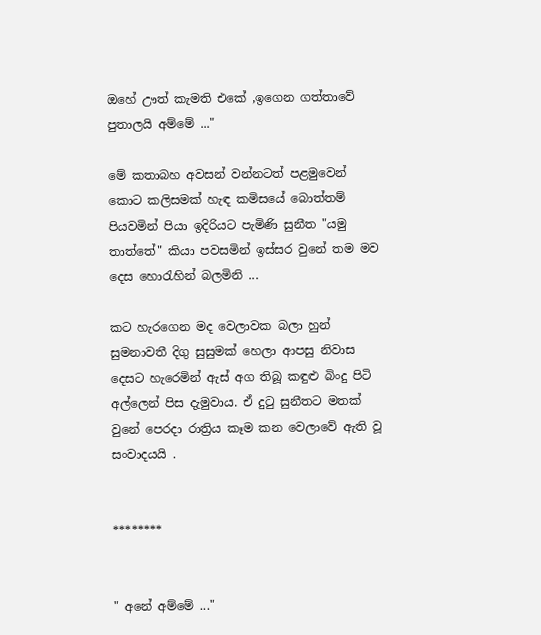ඔහේ ඌත් කැමති එකේ ,ඉගෙන ගත්තාවේ පුතාලයි අම්මේ ..."

මේ කතාබහ අවසන් වන්නටත් පළමුවෙන් කොට කලිසමක් හැඳ කමිසයේ බොත්තම් පියවමින් පියා ඉදිරියට පැමිණි සුනීත "යමු තාත්තේ" කියා පවසමින් ඉස්සර වුනේ තම මව දෙස හොරැහින් බලමිනි ...

කට හැරගෙන මද වෙලාවක බලා හුන් සුමනාවතී දිගු සුසුමක් හෙලා ආපසු නිවාස දෙසට හැරෙමින් ඇස් අග තිබූ කඳුළු බිංදු පිටි අල්ලෙන් පිස දැමුවාය. ඒ දුටු සුනීතට මතක් වුනේ පෙරදා රාත්‍රිය කෑම කන වෙලාවේ ඇති වූ සංවාදයයි .


********


" අනේ අම්මේ ..."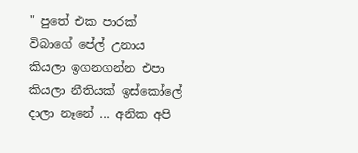" පුතේ එක පාරක් විබාගේ පේල් උනාය කියලා ඉගනගන්න එපා කියලා නීතියක් ඉස්කෝලේ දාලා නෑනේ ... අනික අපි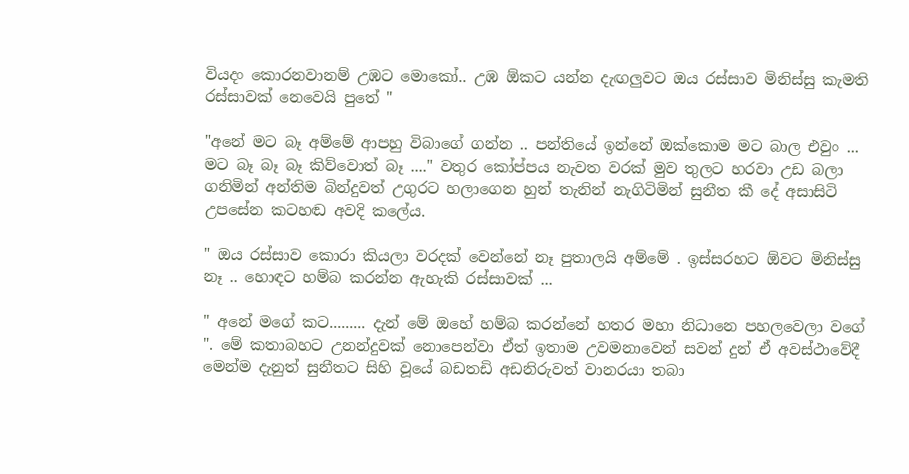වියදං කොරනවානම් උඹට මොකෝ.. උඹ ඕකට යන්න දැඟලුවට ඔය රස්සාව මිනිස්සු කැමති රස්සාවක් නෙවෙයි පුතේ "

"අනේ මට බෑ අම්මේ ආපහු විබාගේ ගන්න .. පන්තියේ ඉන්නේ ඔක්කොම මට බාල එවුං ... මට බෑ බෑ බෑ කිව්වොත් බෑ ...." වතුර කෝප්පය නැවත වරක් මුව තුලට හරවා උඩ බලා ගනිමින් අන්තිම බින්දුවත් උගුරට හලාගෙන හුන් තැනින් නැගිටිමින් සුනීත කී දේ අසාසිටි උපසේන කටහඬ අවදි කලේය.

" ඔය රස්සාව කොරා කියලා වරදක් වෙන්නේ නෑ පුතාලයි අම්මේ . ඉස්සරහට ඕවට මිනිස්සු නෑ .. හොඳට හම්බ කරන්න ඇහැකි රස්සාවක් ...

" අනේ මගේ කට......... දැන් මේ ඔහේ හම්බ කරන්නේ හතර මහා නිධානෙ පහලවෙලා වගේ ". මේ කතාබහට උනන්දුවක් නොපෙන්වා ඒත් ඉතාම උවමනාවෙන් සවන් දුන් ඒ අවස්ථාවේදී මෙන්ම දැනුත් සුනීතට සිහි වූයේ බඩතඩි අඩනිරුවත් වානරයා තබා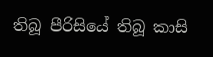තිබූ පීරිසියේ තිබූ කාසි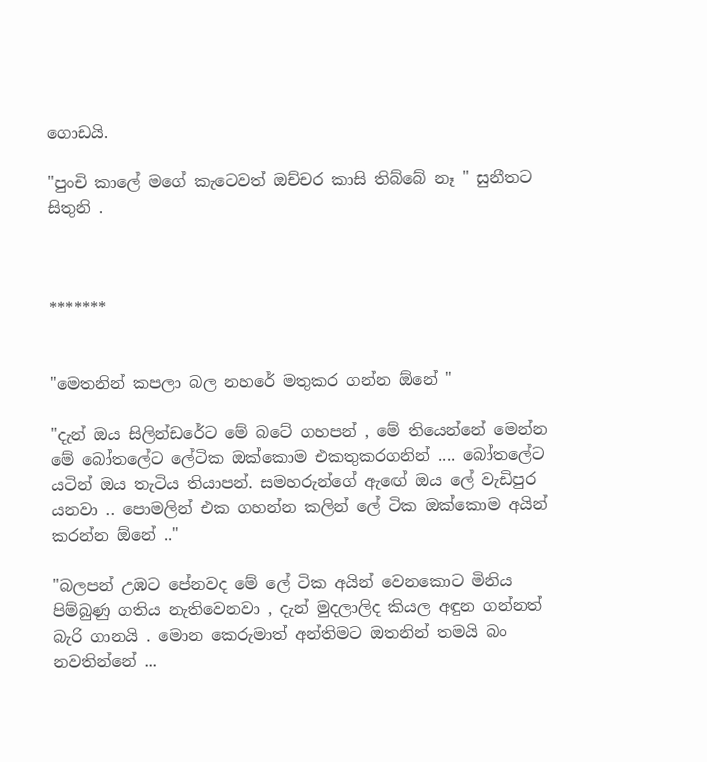ගොඩයි.

"පුංචි කාලේ මගේ කැටෙවත් ඔච්චර කාසි තිබ්බේ නෑ " සුනීතට සිතුනි .



*******


"මෙතනින් කපලා බල නහරේ මතුකර ගන්න ඕනේ "

"දැන් ඔය සිලින්ඩරේට මේ බටේ ගහපන් , මේ තියෙන්නේ මෙන්න මේ බෝතලේට ලේටික ඔක්කොම එකතුකරගනින් .... බෝතලේට යටින් ඔය තැටිය තියාපන්. සමහරුන්ගේ ඇඟේ ඔය ලේ වැඩිපුර යනවා .. පොමලින් එක ගහන්න කලින් ලේ ටික ඔක්කොම අයින් කරන්න ඕනේ .."

"බලපන් උඹට පේනවද මේ ලේ ටික අයින් වෙනකොට මිනිය පිම්බුණු ගතිය නැතිවෙනවා , දැන් මුදලාලිද කියල අඳුන ගන්නත් බැරි ගානයි . මොන කෙරුමාත් අන්තිමට ඔතනින් තමයි බං නවතින්නේ ...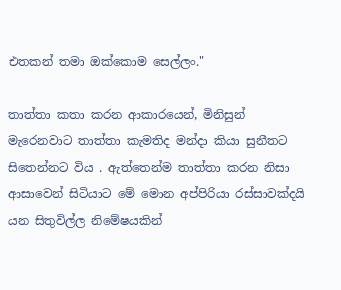එතකන් තමා ඔක්කොම සෙල්ලං."

තාත්තා කතා කරන ආකාරයෙන්, මිනිසුන් මැරෙනවාට තාත්තා කැමතිද මන්දා කියා සුනීතට සිතෙන්නට විය . ඇත්තෙන්ම තාත්තා කරන නිසා ආසාවෙන් සිටියාට මේ මොන අප්පිරියා රස්සාවක්දයි යන සිතුවිල්ල නිමේෂයකින්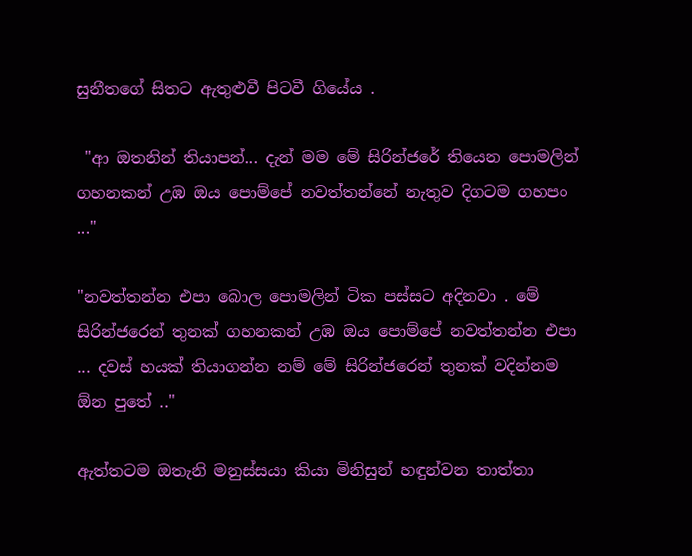සුනීතගේ සිතට ඇතුළුවී පිටවී ගියේය .

 "ආ ඔතනින් තියාපන්... දැන් මම මේ සිරින්ජරේ තියෙන පොමලින් ගහනකන් උඹ ඔය පොම්පේ නවත්තන්නේ නැතුව දිගටම ගහපං ..."

"නවත්තන්න එපා බොල පොමලින් ටික පස්සට අදිනවා . මේ සිරින්ජරෙන් තුනක් ගහනකන් උඹ ඔය පොම්පේ නවත්තන්න එපා ... දවස් හයක් තියාගන්න නම් මේ සිරින්ජරෙන් තුනක් වදින්නම ඕන පුතේ .."

ඇත්තටම ඔතැනි මනුස්සයා කියා මිනිසුන් හඳුන්වන තාත්තා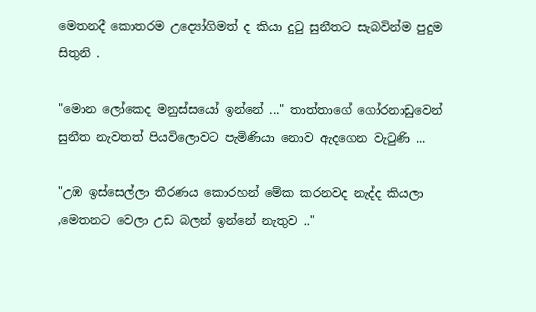මෙතනදී කොතරම උද්‍යෝගිමත් ද කියා දුටු සුනීතට සැබවින්ම පුදුම සිතුනි .

"මොන ලෝකෙද මනුස්සයෝ ඉන්නේ ..." තාත්තාගේ ගෝරනාඩුවෙන් සුනීත නැවතත් පියවිලොවට පැමිණියා නොව ඇදගෙන වැටුණි ...

"උඹ ඉස්සෙල්ලා තීරණය කොරහන් මේක කරනවද නැද්ද කියලා ,මෙතනට වෙලා උඩ බලන් ඉන්නේ නැතුව .."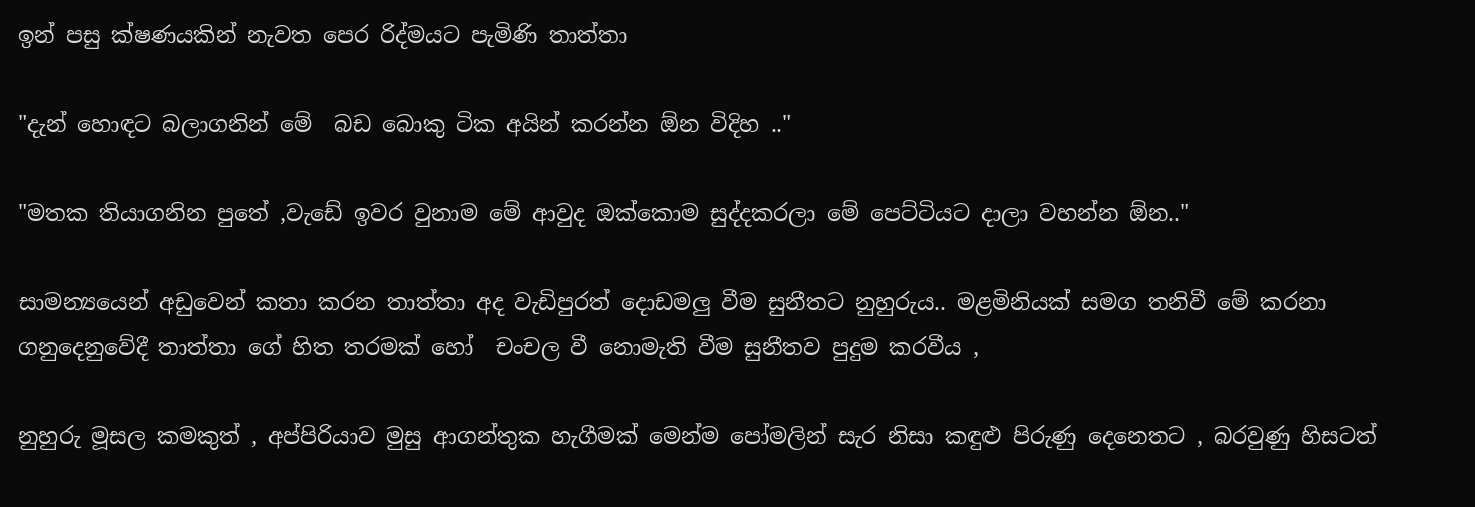ඉන් පසු ක්ෂණයකින් නැවත පෙර රිද්මයට පැමිණි තාත්තා

"දැන් හොඳට බලාගනින් මේ  බඩ බොකු ටික අයින් කරන්න ඕන විදිහ .."

"මතක තියාගනින පුතේ ,වැඩේ ඉවර වුනාම මේ ආවුද ඔක්කොම සුද්දකරලා මේ පෙට්ටියට දාලා වහන්න ඕන.."

සාමන්‍යයෙන් අඩුවෙන් කතා කරන තාත්තා අද වැඩිපුරත් දොඩමලු වීම සුනීතට නුහුරුය.. මළමිනියක් සමග තනිවී මේ කරනා ගනුදෙනුවේදී තාත්තා ගේ හිත තරමක් හෝ  චංචල වී නොමැති වීම සුනීතව පුදුම කරවීය ,

නුහුරු මූසල කමකුත් , අප්පිරියාව මුසු ආගන්තුක හැගීමක් මෙන්ම පෝමලින් සැර නිසා කඳුළු පිරුණු දෙනෙතට , බරවුණු හිසටත්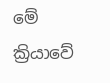මේ ක්‍රියාවේ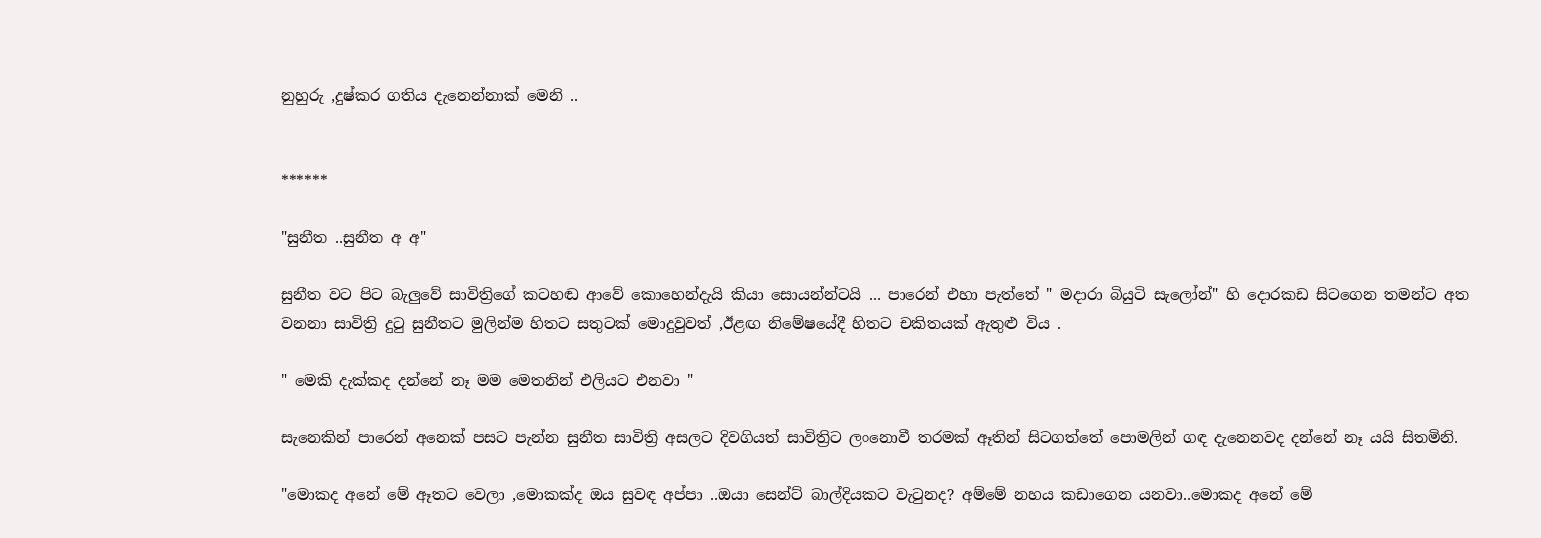නුහුරු ,දුෂ්කර ගතිය දැනෙන්නාක් මෙනි ..


******

"සුනීත ..සුනීත අ අ"

සුනීත වට පිට බැලුවේ සාවිත්‍රිගේ කටහඬ ආවේ කොහෙන්දැයි කියා සොයන්න්ටයි ... පාරෙන් එහා පැත්තේ " මදාරා බියුටි සැලෝන්" හි දොරකඩ සිටගෙන තමන්ට අත වනනා සාවිත්‍රි දුටු සුනීතට මුලින්ම හිතට සතුටක් මොදුවුවත් ,ඊළඟ නිමේෂයේදී හිතට චකිතයක් ඇතුළු විය .

" මෙකි දැක්කද දන්නේ නෑ මම මෙතනින් එලියට එනවා "

සැනෙකින් පාරෙන් අනෙක් පසට පැන්න සුනීත සාවිත්‍රි අසලට දිවගියත් සාවිත්‍රිට ලංනොවී තරමක් ඈතින් සිටගත්තේ පොමලින් ගඳ දැනෙනවද දන්නේ නෑ යයි සිතමිනි.

"මොකද අනේ මේ ඈතට වෙලා ,මොකක්ද ඔය සුවඳ අප්පා ..ඔයා සෙන්ට් බාල්දියකට වැටුනද? අම්මේ නහය කඩාගෙන යනවා..මොකද අනේ මේ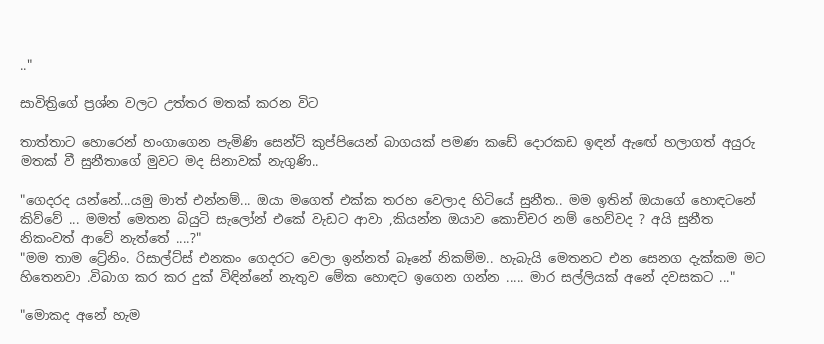.."

සාවිත්‍රිගේ ප්‍රශ්න වලට උත්තර මතක් කරන විට

තාත්තාට හොරෙන් හංගාගෙන පැමිණි සෙන්ට් කුප්පියෙන් බාගයක් පමණ කඩේ දොරකඩ ඉඳන් ඇඟේ හලාගත් අයුරු මතක් වී සුනීතාගේ මුවට මද සිනාවක් නැගුණි..

"ගෙදරද යන්නේ...යමු මාත් එන්නම්... ඔයා මගෙත් එක්ක තරහ වෙලාද හිටියේ සුනීත.. මම ඉතින් ඔයාගේ හොඳටනේ කිව්වේ ... මමත් මෙතන බියුටි සැලෝන් එකේ වැඩට ආවා ,කියන්න ඔයාව කොච්චර නම් හෙව්වද ? අයි සුනීත නිකංවත් ආවේ නැත්තේ ....?"
"මම තාම ට්‍රේනිං. රිසාල්ට්ස් එනකං ගෙදරට වෙලා ඉන්නත් බෑනේ නිකම්ම.. හැබැයි මෙතනට එන සෙනග දැක්කම මට හිතෙනවා .විබාග කර කර දුක් විඳින්නේ නැතුව මේක හොඳට ඉගෙන ගන්න ..... මාර සල්ලියක් අනේ දවසකට ..."

"මොකද අනේ හැම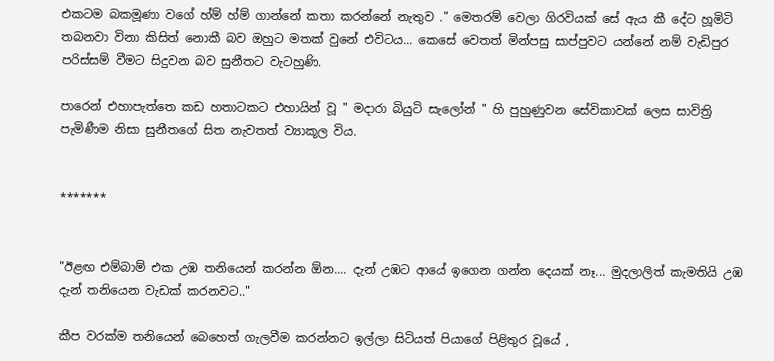එකටම බකමූණා වගේ හ්ම් හ්ම් ගාන්නේ කතා කරන්නේ නැතුව ." මෙතරම් වෙලා ගිරවියක් සේ ඇය කී දේට හූමිටි තබනවා විනා කිසිත් නොකී බව ඔහුට මතක් වුනේ එවිටය... කෙසේ වෙතත් මින්පසු සාප්පුවට යන්නේ නම් වැඩිපුර පරිස්සම් වීමට සිදුවන බව සුනීතට වැටහුණි.

පාරෙන් එහාපැත්තෙ කඩ හතාටකට එහායින් වූ " මදාරා බියුටි සැලෝන් " හි පුහුණුවන සේවිකාවක් ලෙස සාවිත්‍රි පැමිණීම නිසා සුනීතගේ සිත නැවතත් ව්‍යාකූල විය.


*******


"ඊළඟ එම්බාම් එක උඹ තනියෙන් කරන්න ඕන.... දැන් උඹට ආයේ ඉගෙන ගන්න දෙයක් නෑ... මුදලාලිත් කැමතියි උඹ දැන් තනියෙන වැඩක් කරනවට.."

කීප වරක්ම තනියෙන් බෙහෙත් ගැලවීම කරන්නට ඉල්ලා සිටියත් පියාගේ පිළිතුර වූයේ ,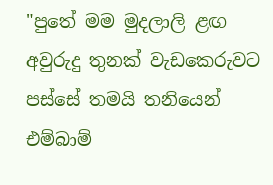"පුතේ මම මුදලාලි ළඟ අවුරුදු තුනක් වැඩකෙරුවට පස්සේ තමයි තනියෙන් එම්බාම්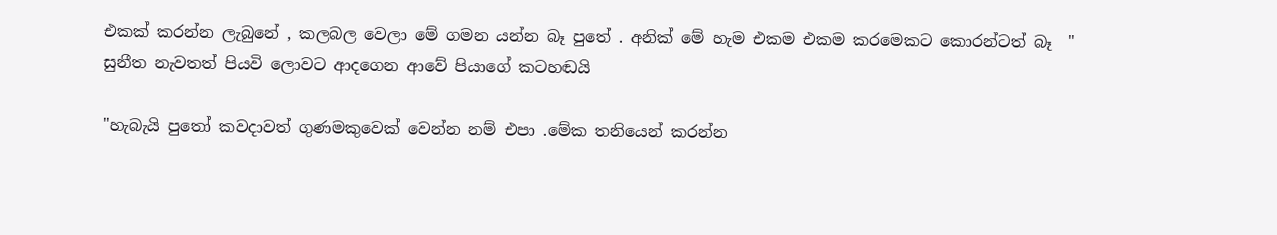එකක් කරන්න ලැබුනේ , කලබල වෙලා මේ ගමන යන්න බෑ පුතේ . අනික් මේ හැම එකම එකම කරමෙකට කොරන්ටත් බෑ  "
සුනීත නැවතත් පියවි ලොවට ආදගෙන ආවේ පියාගේ කටහඬයි

"හැබැයි පුතෝ කවදාවත් ගුණමකුවෙක් වෙන්න නම් එපා .මේක තනියෙන් කරන්න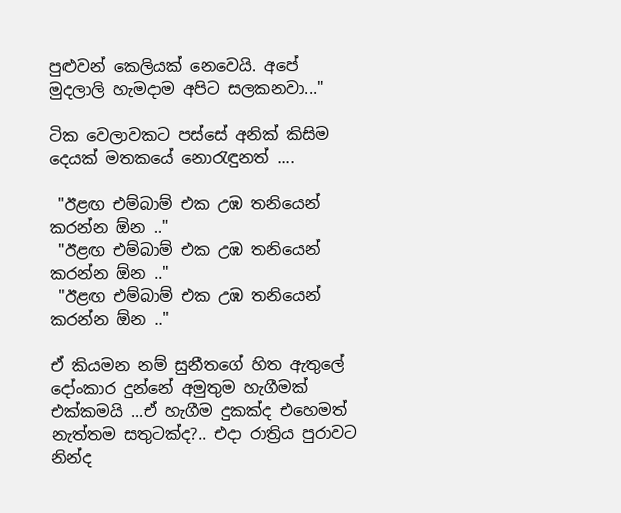පුළුවන් කෙලියක් නෙවෙයි. අපේ මුදලාලි හැමදාම අපිට සලකනවා..."

ටික වෙලාවකට පස්සේ අනික් කිසිම දෙයක් මතකයේ නොරැඳුනත් ....

 "ඊළඟ එම්බාම් එක උඹ තනියෙන් කරන්න ඕන .."
 "ඊළඟ එම්බාම් එක උඹ තනියෙන් කරන්න ඕන .."
 "ඊළඟ එම්බාම් එක උඹ තනියෙන් කරන්න ඕන .."

ඒ කියමන නම් සුනීතගේ හිත ඇතුලේ දෝංකාර දුන්නේ අමුතුම හැගීමක් එක්කමයි ...ඒ හැගීම දුකක්ද එහෙමත් නැත්තම සතුටක්ද?.. එදා රාත්‍රිය පුරාවට නින්ද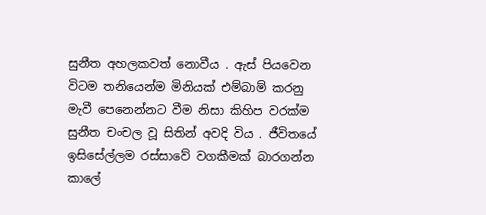සුනීත අහලකවත් නොවීය . ඇස් පියවෙන විටම තනියෙන්ම මිනියක් එම්බාම් කරනු මැවී පෙනෙන්නට වීම නිසා කිහිප වරක්ම සුනීත චංචල වූ සිතින් අවදි විය . ජීවිතයේ ඉසිසේල්ලම රස්සාවේ වගකීමක් බාරගන්න කාලේ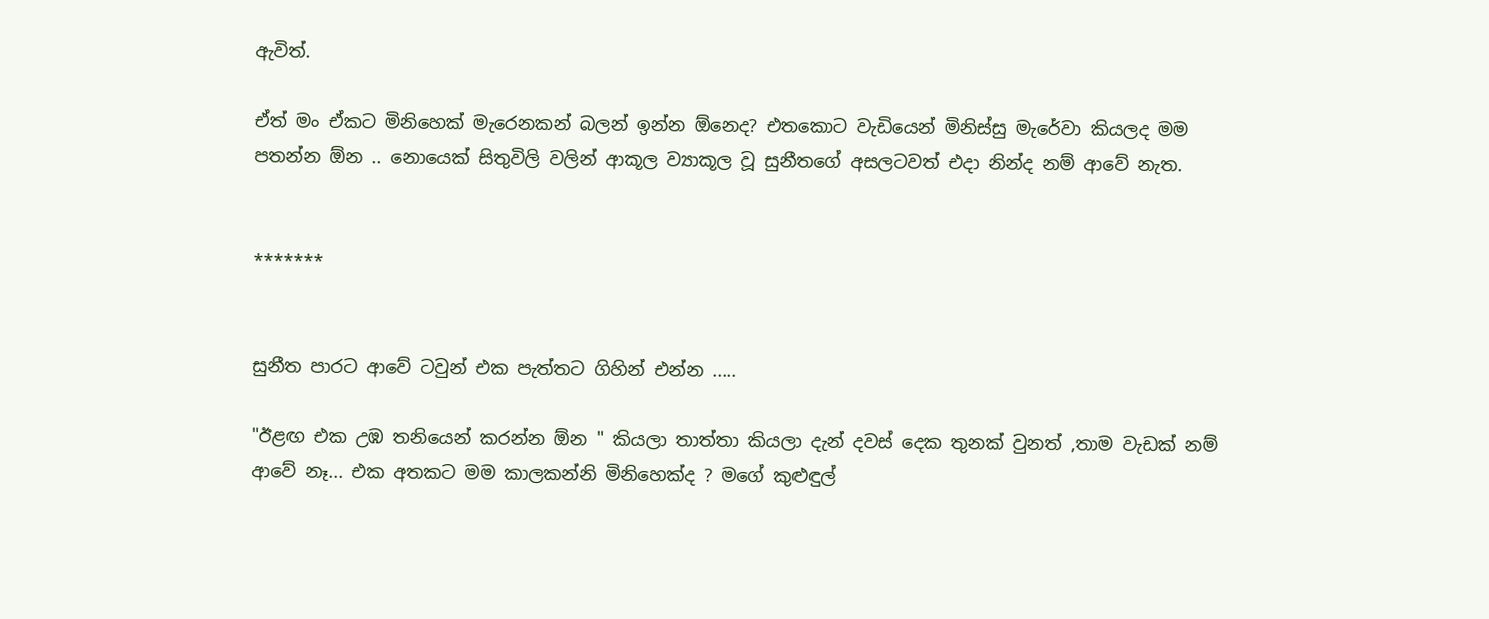ඇවිත්.

ඒත් මං ඒකට මිනිහෙක් මැරෙනකන් බලන් ඉන්න ඕනෙද? එතකොට වැඩියෙන් මිනිස්සු මැරේවා කියලද මම පතන්න ඕන .. නොයෙක් සිතුවිලි වලින් ආකූල ව්‍යාකූල වූ සුනීතගේ අසලටවත් එදා නින්ද නම් ආවේ නැත.


*******


සුනීත පාරට ආවේ ටවුන් එක පැත්තට ගිහින් එන්න .....

"ඊළඟ එක උඹ තනියෙන් කරන්න ඕන " කියලා තාත්තා කියලා දැන් දවස් දෙක තුනක් වුනත් ,තාම වැඩක් නම් ආවේ නෑ... එක අතකට මම කාලකන්නි මිනිහෙක්ද ? මගේ කුළුඳුල්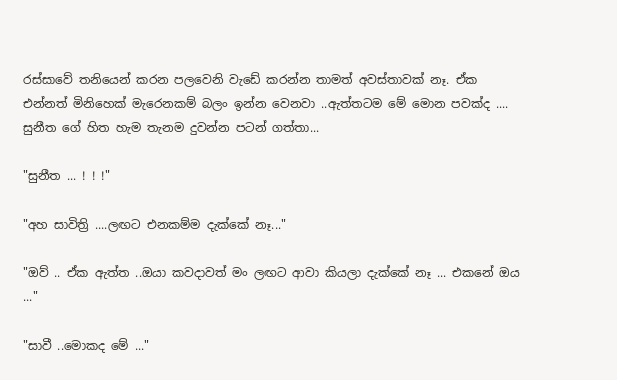රස්සාවේ තනියෙන් කරන පලවෙනි වැඩේ කරන්න තාමත් අවස්තාවක් නෑ. ඒක එන්නත් මිනිහෙක් මැරෙනකම් බලං ඉන්න වෙනවා ..ඇත්තටම මේ මොන පවක්ද .... සුනීත ගේ හිත හැම තැනම දුවන්න පටන් ගත්තා...

"සුනීත ... ! ! !"

"අහ සාවිත්‍රි ....ලඟට එනකම්ම දැක්කේ නෑ..."

"ඔව් .. ඒක ඇත්ත ..ඔයා කවදාවත් මං ලඟට ආවා කියලා දැක්කේ නෑ ... එකනේ ඔය ..."

"සාවී ..මොකද මේ ..."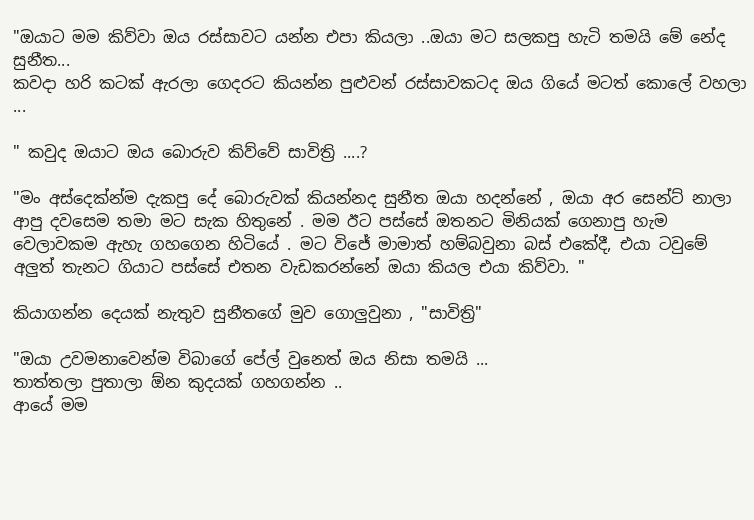"ඔයාට මම කිව්වා ඔය රස්සාවට යන්න එපා කියලා ..ඔයා මට සලකපු හැටි තමයි මේ නේද සුනීත...
කවදා හරි කටක් ඇරලා ගෙදරට කියන්න පුළුවන් රස්සාවකටද ඔය ගියේ මටත් කොලේ වහලා ...

" කවුද ඔයාට ඔය බොරුව කිව්වේ සාවිත්‍රි ....?

"මං අස්දෙක්න්ම දැකපු දේ බොරුවක් කියන්නද සුනීත ඔයා හදන්නේ , ඔයා අර සෙන්ට් නාලා ආපු දවසෙම තමා මට සැක හිතුනේ . මම ඊට පස්සේ ඔතනට මිනියක් ගෙනාපු හැම වෙලාවකම ඇහැ ගහගෙන හිටියේ . මට විජේ මාමාත් හම්බවුනා බස් එකේදී, එයා ටවුමේ අලුත් තැනට ගියාට පස්සේ එතන වැඩකරන්නේ ඔයා කියල එයා කිව්වා. "

කියාගන්න දෙයක් නැතුව සුනීතගේ මුව ගොලුවුනා , "සාවිත්‍රි"

"ඔයා උවමනාවෙන්ම විබාගේ පේල් වුනෙත් ඔය නිසා තමයි ...
තාත්තලා පුතාලා ඕන කුදයක් ගහගන්න ..
ආයේ මම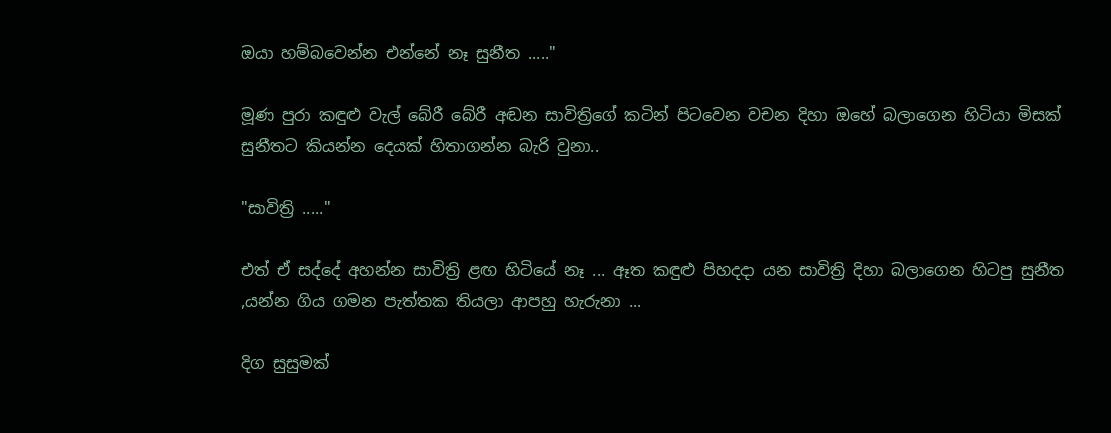ඔයා හම්බවෙන්න එන්නේ නෑ සුනීත ....."

මූණ පුරා කඳුළු වැල් බේරී බේරී අඬන සාවිත්‍රිගේ කටින් පිටවෙන වචන දිහා ඔහේ බලාගෙන හිටියා මිසක් සුනීතට කියන්න දෙයක් හිතාගන්න බැරි වුනා..

"සාවිත්‍රි ....."

එත් ඒ සද්දේ අහන්න සාවිත්‍රි ළඟ හිටියේ නෑ ... ඈත කඳුළු පිහදදා යන සාවිත්‍රි දිහා බලාගෙන හිටපු සුනීත ,යන්න ගිය ගමන පැත්තක තියලා ආපහු හැරුනා ...

දිග සුසුමක්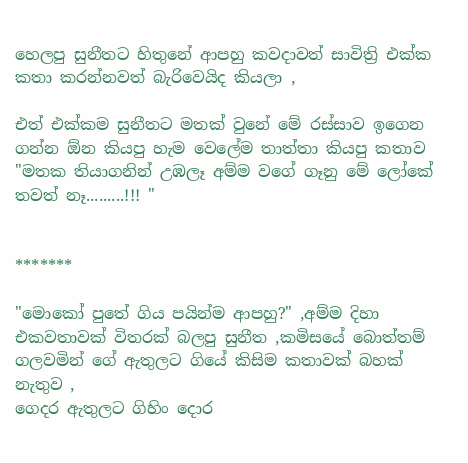හෙලපු සුනීතට හිතුනේ ආපහු කවදාවත් සාවිත්‍රි එක්ක කතා කරන්නවත් බැරිවෙයිද කියලා ,

එත් එක්කම සුනීතට මතක් වුනේ මේ රස්සාව ඉගෙන ගන්න ඕන කියපු හැම වෙලේම තාත්තා කියපු කතාව
"මතක තියාගනින් උඹලෑ අම්ම වගේ ගෑනු මේ ලෝකේ තවත් නෑ.........!!! "


*******

"මොකෝ පුතේ ගිය පයින්ම ආපහු?" ,අම්ම දිහා එකවතාවක් විතරක් බලපු සුනීත ,කමිසයේ බොත්තම් ගලවමින් ගේ ඇතුලට ගියේ කිසිම කතාවක් බහක් නැතුව ,
ගෙදර ඇතුලට ගිහිං දොර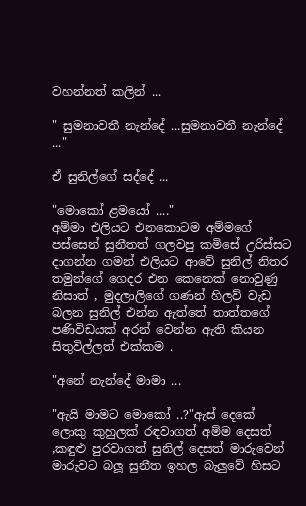වහන්නත් කලින් ...

" සුමනාවතී නැන්දේ ...සුමනාවතී නැන්දේ ..."

ඒ සුනිල්ගේ සද්දේ ...

"මොකෝ ළමයෝ ...."
අම්මා එලියට එනකොටම අම්මගේ පස්සෙන් සුනීතත් ගලවපු කමිසේ උරිස්සට දාගන්න ගමන් එලියට ආවේ සුනිල් නිතර තමුන්ගේ ගෙදර එන කෙනෙක් නොවුණු නිසාත් , මුදලාලිගේ ගණන් හිලව් වැඩ බලන සුනිල් එන්න ඇත්තේ තාත්තගේ පණිවිඩයක් අරන් වෙන්න ඇති කියන සිතුවිල්ලත් එක්කම .

"අනේ නැන්දේ මාමා ...

"ඇයි මාමට මොකෝ ..?"ඇස් දෙකේ ලොකු කුහුලක් රඳවාගත් අම්ම දෙසත් ,කඳුළු පුරවාගත් සුනිල් දෙසත් මාරුවෙන් මාරුවට බලූ සුනීත ඉහල බැලුවේ හිසට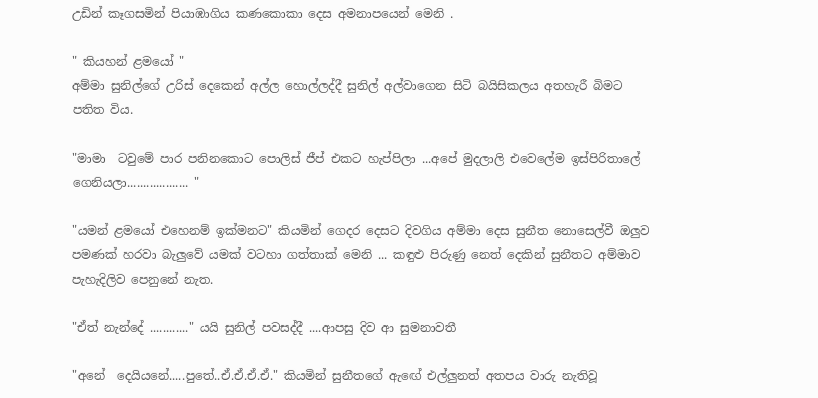උඩින් කෑගසමින් පියාඹාගිය කණකොකා දෙස අමනාපයෙන් මෙනි .

" කියහන් ළමයෝ "
අම්මා සුනිල්ගේ උරිස් දෙකෙන් අල්ල හොල්ලද්දී සුනිල් අල්වාගෙන සිටි බයිසිකලය අතහැරී බිමට පතිත විය.

"මාමා  ටවුමේ පාර පනිනකොට පොලිස් ජීප් එකට හැප්පිලා ...අපේ මුදලාලි එවෙලේම ඉස්පිරිතාලේ ගෙනියලා................... "

"යමන් ළමයෝ එහෙනම් ඉක්මනට" කියමින් ගෙදර දෙසට දිවගිය අම්මා දෙස සුනීත නොසෙල්වී ඔලුව පමණක් හරවා බැලුවේ යමක් වටහා ගත්තාක් මෙනි ... කඳුළු පිරුණු නෙත් දෙකින් සුනීතට අම්මාව පැහැදිලිව පෙනුනේ නැත.

"ඒත් නැන්දේ ............" යයි සුනිල් පවසද්දී ....ආපසු දිව ආ සුමනාවතී

"අනේ  දෙයියනේ.....පුතේ..ඒ.ඒ.ඒ.ඒ." කියමින් සුනීතගේ ඇඟේ එල්ලුනත් අතපය වාරු නැතිවූ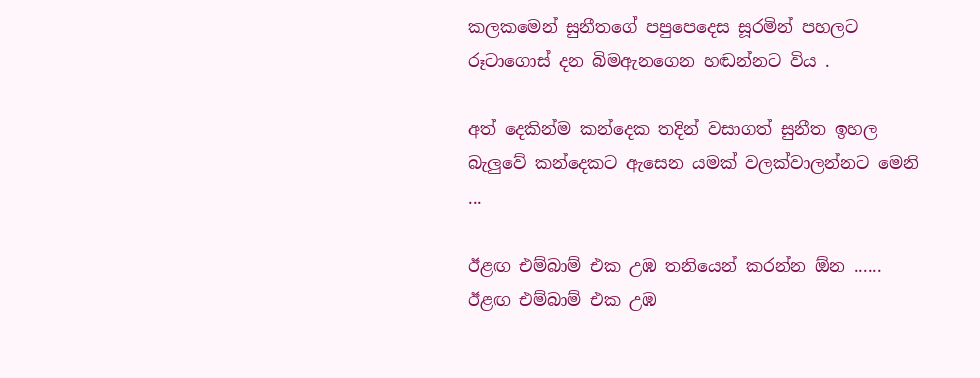කලකමෙන් සුනීතගේ පපුපෙදෙස සූරමින් පහලට රූටාගොස් දන බිමඇනගෙන හඬන්නට විය .

අත් දෙකින්ම කන්දෙක තදින් වසාගත් සුනීත ඉහල බැලුවේ කන්දෙකට ඇසෙන යමක් වලක්වාලන්නට මෙනි   ...

ඊළඟ එම්බාම් එක උඹ තනියෙන් කරන්න ඕන ......
ඊළඟ එම්බාම් එක උඹ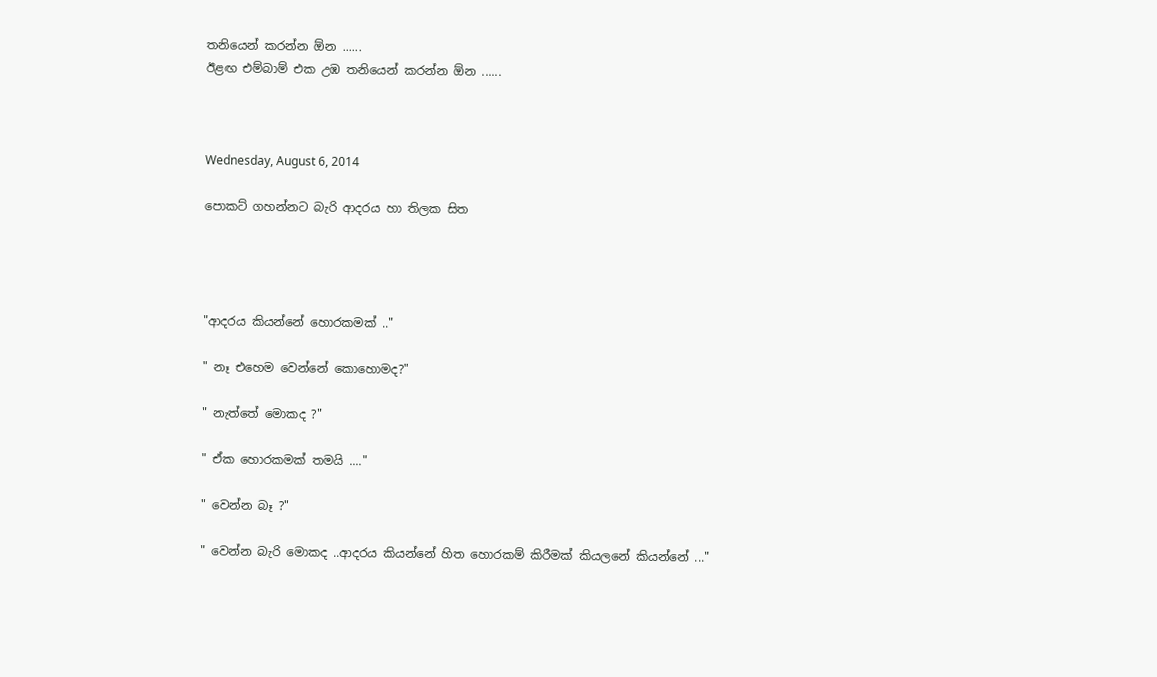තනියෙන් කරන්න ඕන ......
ඊළඟ එම්බාම් එක උඹ තනියෙන් කරන්න ඕන ......



Wednesday, August 6, 2014

පොකට් ගහන්නට බැරි ආදරය හා තිලක සිත




"ආදරය කියන්නේ හොරකමක් .."

" නෑ එහෙම වෙන්නේ කොහොමද?"

" නැත්තේ මොකද ?"

" ඒක හොරකමක් තමයි ...."

" වෙන්න බෑ ?"

" වෙන්න බැරි මොකද ..ආදරය කියන්නේ හිත හොරකම් කිරීමක් කියලනේ කියන්නේ ..."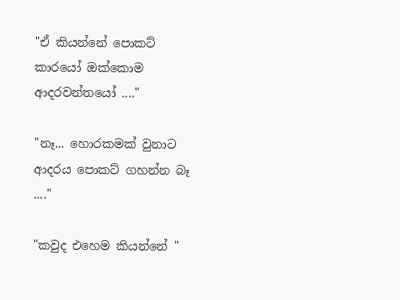"ඒ කියන්නේ පොකට් කාරයෝ ඔක්කොම ආදරවන්තයෝ ...."

"නෑ... හොරකමක් වුනාට ආදරය පොකට් ගහන්න බෑ ...."

"කවුද එහෙම කියන්නේ "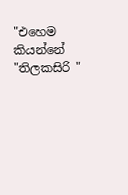"එහෙම කියන්නේ "තිලකසිරි "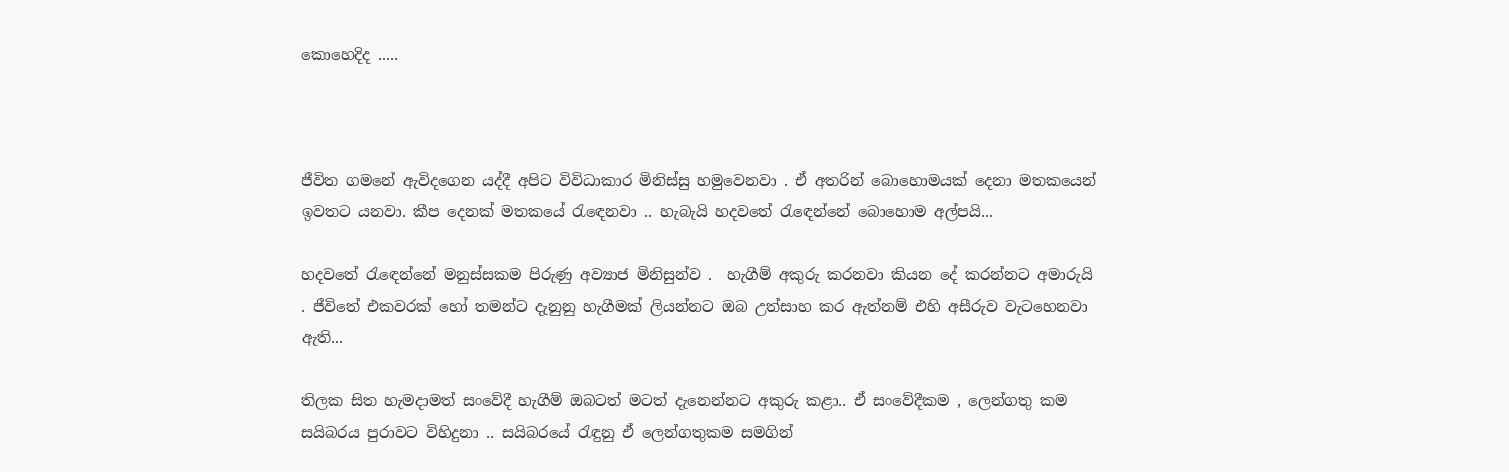කොහෙදිද .....



ජීවිත ගමනේ ඇවිදගෙන යද්දී අපිට විවිධාකාර මිනිස්සු හමුවෙනවා . ඒ අතරින් බොහොමයක් දෙනා මතකයෙන් ඉවතට යනවා. කීප දෙනක් මතකයේ රැඳෙනවා .. හැබැයි හදවතේ රැඳෙන්නේ බොහොම අල්පයි...

හදවතේ රැඳෙන්නේ මනුස්සකම පිරුණු අව්‍යාජ මිනිසුන්ව .  හැගීම් අකුරු කරනවා කියන දේ කරන්නට අමාරුයි . ජීවිතේ එකවරක් හෝ තමන්ට දැනුනු හැගීමක් ලියන්නට ඔබ උත්සාහ කර ඇත්නම් එහි අසීරුව වැටහෙනවා ඇති...

තිලක සිත හැමදාමත් සංවේදී හැගීම් ඔබටත් මටත් දැනෙන්නට අකුරු කළා.. ඒ සංවේදීකම , ලෙන්ගතු කම සයිබරය පුරාවට විහිදුනා .. සයිබරයේ රැඳුනු ඒ ලෙන්ගතුකම සමගින්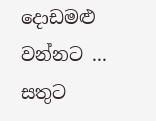දොඩමළු වන්නට ... සතුට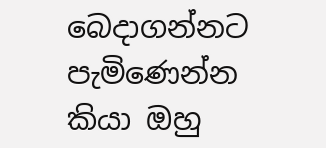බෙදාගන්නට පැමිණෙන්න කියා ඔහු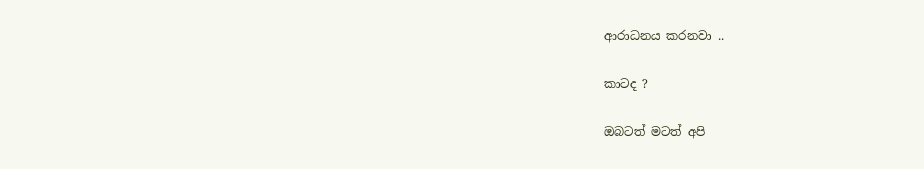ආරාධනය කරනවා ..

කාටද ?

ඔබටත් මටත් අපි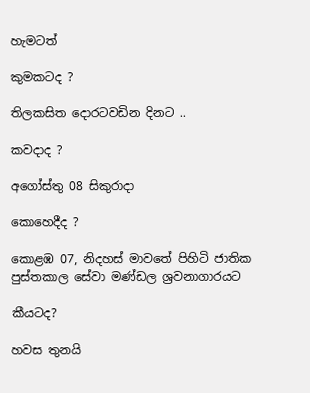හැමටත්

කුමකටද ?

තිලකසිත දොරටවඩින දිනට ..

කවදාද ?

අගෝස්තු 08 සිකුරාදා

කොහෙදීද ?

කොළඹ 07, නිදහස් මාවතේ පිහිටි ජාතික පුස්තකාල සේවා මණ්ඩල ශ්‍රවනාගාරයට

කීයටද?

හවස තුනයි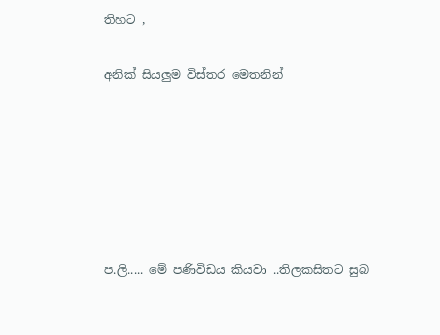තිහට ,

අනික් සියලුම විස්තර මෙතනින්






ප.ලි..... මේ පණිවිඩය කියවා ..තිලකසිතට සුබ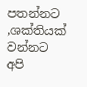පතන්නට ,ශක්තියක් වන්නට අපි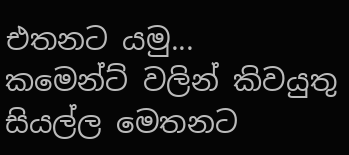එතනට යමු...
කමෙන්ට් වලින් කිවයුතු සියල්ල මෙතනට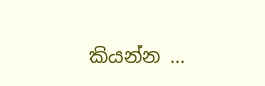කියන්න ...